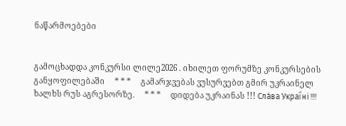ნაწარმოებები


გამოცხადდა კონკურსი ლილე2026 . იხილეთ ფორუმზე კონკურსების განყოფილებაში     * * *     გამარჯვებას ვუსურვებთ გმირ უკრაინელ ხალხს რუს აგრესორზე.     * * *     დიდება უკრაინას !!! Сла́ва Украї́ні !!!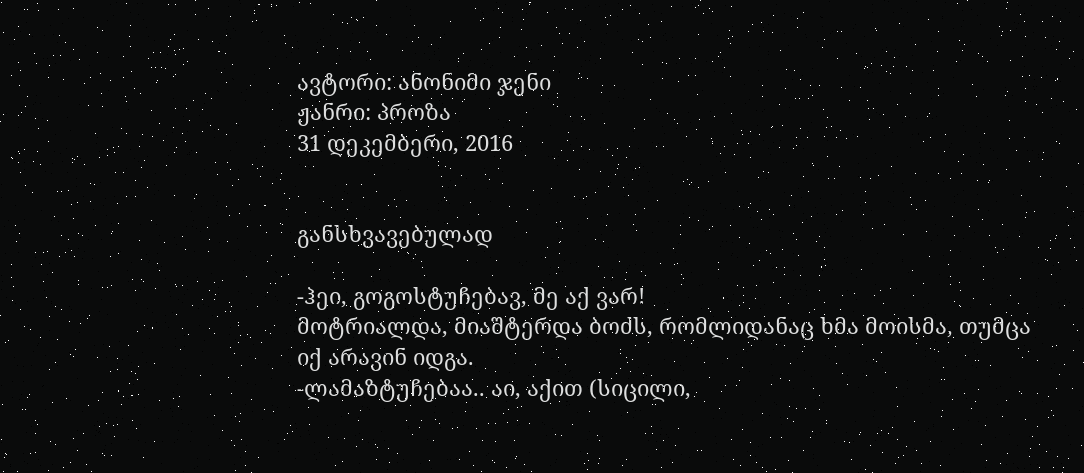ავტორი: ანონიმი ჯენი
ჟანრი: პროზა
31 დეკემბერი, 2016


განსხვავებულად

-ჰეი, გოგოსტუჩებავ, მე აქ ვარ!
მოტრიალდა, მიაშტერდა ბოძს, რომლიდანაც ხმა მოისმა, თუმცა იქ არავინ იდგა.
-ლამაზტუჩებაა.. აი, აქით (სიცილი,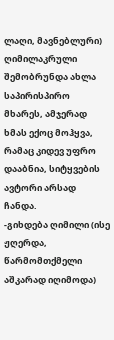ლაღი, მავნებლური)
ღიმილაკრული შემობრუნდა ახლა საპირისპირო მხარეს, ამჯერად ხმას ექოც მოჰყვა, რამაც კიდევ უფრო დააბნია, სიტყვების ავტორი არსად ჩანდა.
-გიხდება ღიმილი (ისე ჟღერდა, წარმომთქმელი აშკარად იღიმოდა)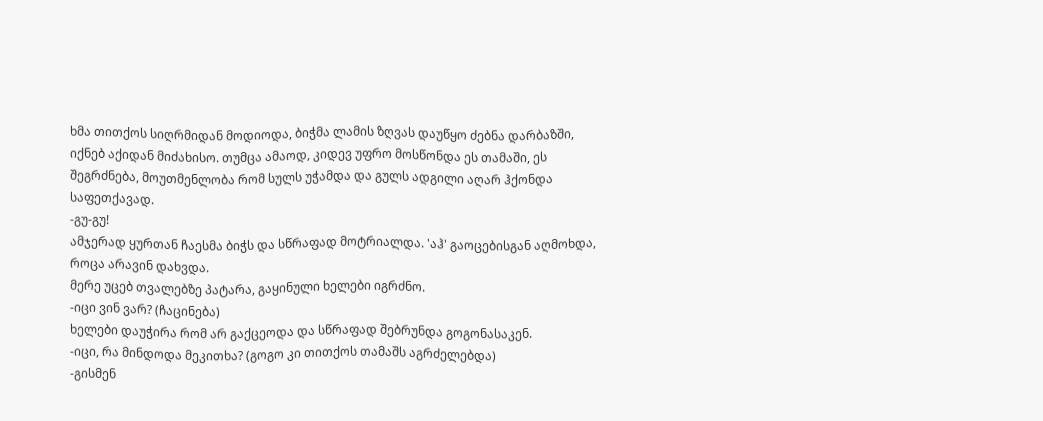ხმა თითქოს სიღრმიდან მოდიოდა, ბიჭმა ლამის ზღვას დაუწყო ძებნა დარბაზში, იქნებ აქიდან მიძახისო. თუმცა ამაოდ, კიდევ უფრო მოსწონდა ეს თამაში, ეს შეგრძნება, მოუთმენლობა რომ სულს უჭამდა და გულს ადგილი აღარ ჰქონდა საფეთქავად.
-გუ-გუ!
ამჯერად ყურთან ჩაესმა ბიჭს და სწრაფად მოტრიალდა. 'აჰ' გაოცებისგან აღმოხდა, როცა არავინ დახვდა.
მერე უცებ თვალებზე პატარა, გაყინული ხელები იგრძნო.
-იცი ვინ ვარ? (ჩაცინება)
ხელები დაუჭირა რომ არ გაქცეოდა და სწრაფად შებრუნდა გოგონასაკენ.
-იცი, რა მინდოდა მეკითხა? (გოგო კი თითქოს თამაშს აგრძელებდა)
-გისმენ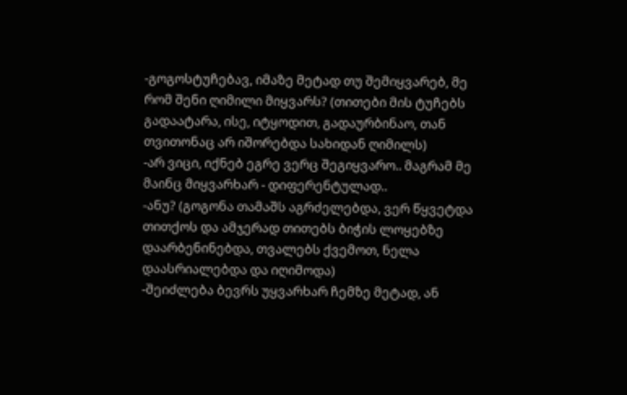-გოგოსტუჩებავ, იმაზე მეტად თუ შემიყვარებ, მე რომ შენი ღიმილი მიყვარს? (თითები მის ტუჩებს გადაატარა, ისე, იტყოდით, გადაურბინაო, თან თვითონაც არ იშორებდა სახიდან ღიმილს)
-არ ვიცი, იქნებ ეგრე ვერც შეგიყვარო.. მაგრამ მე მაინც მიყვარხარ - დიფერენტულად..
-ანუ? (გოგონა თამაშს აგრძელებდა, ვერ წყვეტდა თითქოს და ამჯერად თითებს ბიჭის ლოყებზე დაარბენინებდა, თვალებს ქვემოთ, ნელა დაასრიალებდა და იღიმოდა)
-შეიძლება ბევრს უყვარხარ ჩემზე მეტად, ან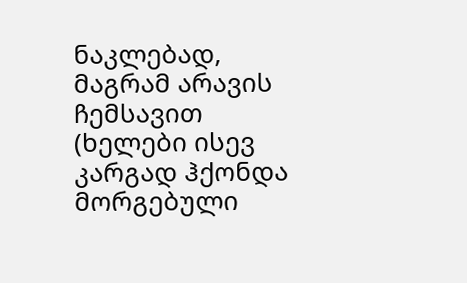ნაკლებად, მაგრამ არავის ჩემსავით (ხელები ისევ კარგად ჰქონდა მორგებული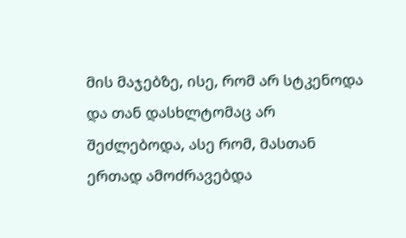მის მაჯებზე, ისე, რომ არ სტკენოდა და თან დასხლტომაც არ შეძლებოდა, ასე რომ, მასთან ერთად ამოძრავებდა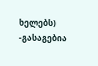ხელებს)
-გასაგებია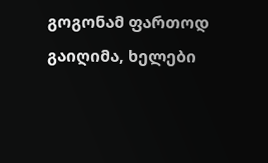გოგონამ ფართოდ გაიღიმა, ხელები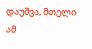დაუშვა, მთელი ამ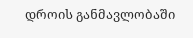დროის განმავლობაში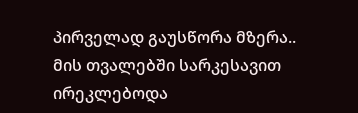პირველად გაუსწორა მზერა.. მის თვალებში სარკესავით ირეკლებოდა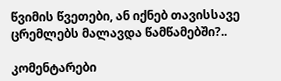წვიმის წვეთები, ან იქნებ თავისსავე ცრემლებს მალავდა წამწამებში?..

კომენტარები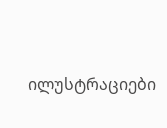ილუსტრაციები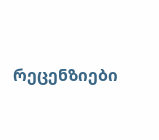რეცენზიები